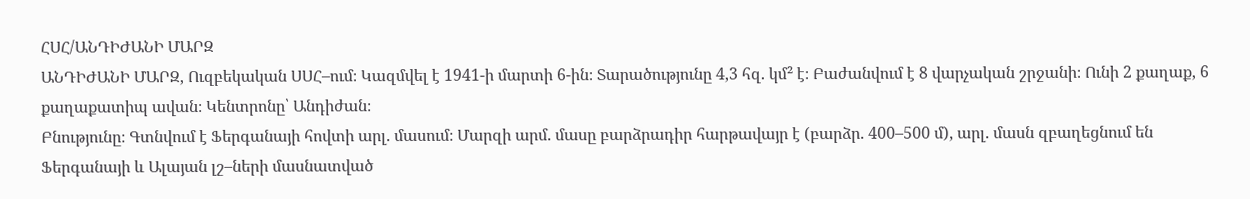ՀՍՀ/ԱՆԴԻԺԱՆԻ ՄԱՐԶ
ԱՆԴԻԺԱՆԻ ՄԱՐԶ, Ուզբեկական ՍՍՀ–ում։ Կազմվել է 1941-ի մարտի 6-ին։ Տարածությունը 4,3 հզ. կմ² է։ Բաժանվում է 8 վարչական շրջանի։ Ունի 2 քաղաք, 6 քաղաքատիպ ավան։ Կենտրոնը՝ Անդիժան։
Բնությունը։ Գտնվում է Ֆերգանայի հովտի արլ. մասում։ Մարզի արմ. մասը բարձրադիր հարթավայր է (բարձր. 400–500 մ), արլ. մասն զբաղեցնում են Ֆերգանայի և Ալայան լշ–ների մասնատված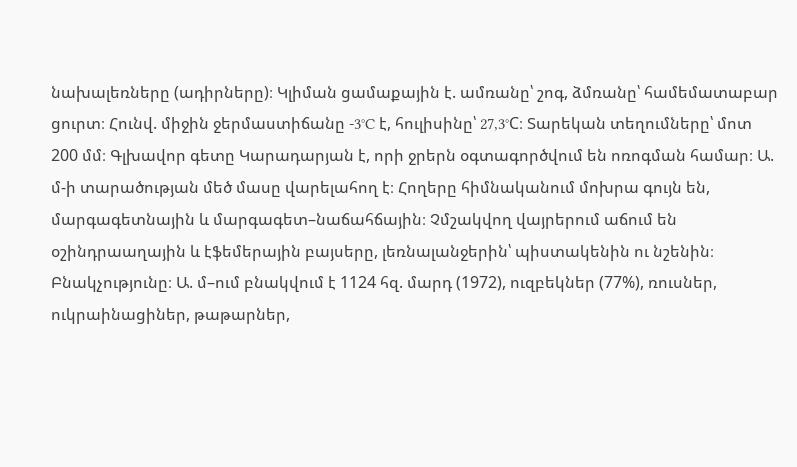նախալեռները (ադիրները)։ Կլիման ցամաքային է. ամռանը՝ շոգ, ձմռանը՝ համեմատաբար ցուրտ։ Հունվ. միջին ջերմաստիճանը -3°C է, հուլիսինը՝ 27,3°C։ Տարեկան տեղումները՝ մոտ 200 մմ։ Գլխավոր գետը Կարադարյան է, որի ջրերն օգտագործվում են ոռոգման համար։ Ա. մ-ի տարածության մեծ մասը վարելահող է։ Հողերը հիմնականում մոխրա գույն են, մարգագետնային և մարգագետ–նաճահճային։ Չմշակվող վայրերում աճում են օշինդրաաղային և էֆեմերային բայսերը, լեռնալանջերին՝ պիստակենին ու նշենին։
Բնակչությունը։ Ա. մ–ում բնակվում է 1124 հզ. մարդ (1972), ուզբեկներ (77%), ռուսներ, ուկրաինացիներ, թաթարներ,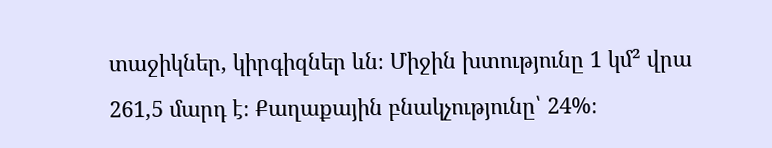տաջիկներ, կիրգիզներ ևն։ Միջին խտությունը 1 կմ² վրա 261,5 մարդ է։ Քաղաքային բնակչությունը՝ 24%։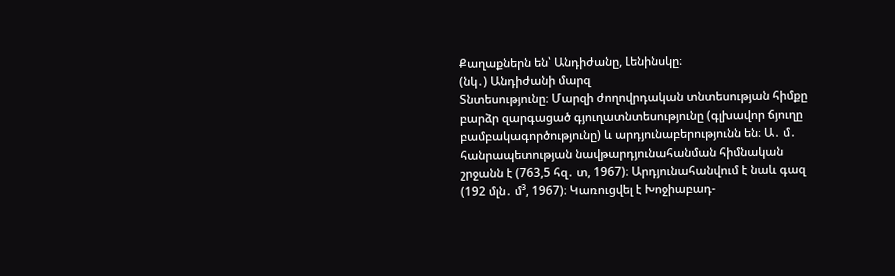Քաղաքներն են՝ Անդիժանը, Լենինսկը։
(նկ․) Անդիժանի մարզ
Տնտեսությունը։ Մարզի ժողովրդական տնտեսության հիմքը բարձր զարգացած գյուղատնտեսությունը (գլխավոր ճյուղը բամբակագործությունը) և արդյունաբերությունն են։ Ա․ մ․ հանրապետության նավթարդյունահանման հիմնական շրջանն է (763,5 հզ․ տ, 1967)։ Արդյունահանվում է նաև գազ (192 մլն․ մ³, 1967)։ Կառուցվել է Խոջիաբադ-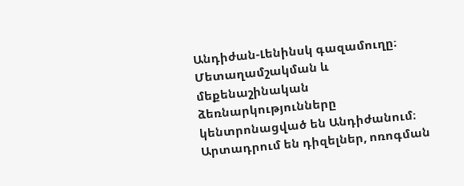Անդիժան-Լենինսկ գազամուղը։ Մետաղամշակման և մեքենաշինական ձեռնարկությունները կենտրոնացված են Անդիժանում։ Արտադրում են դիզելներ, ոռոգման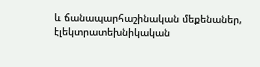և ճանապարհաշինական մեքենաներ, էլեկտրատեխնիկական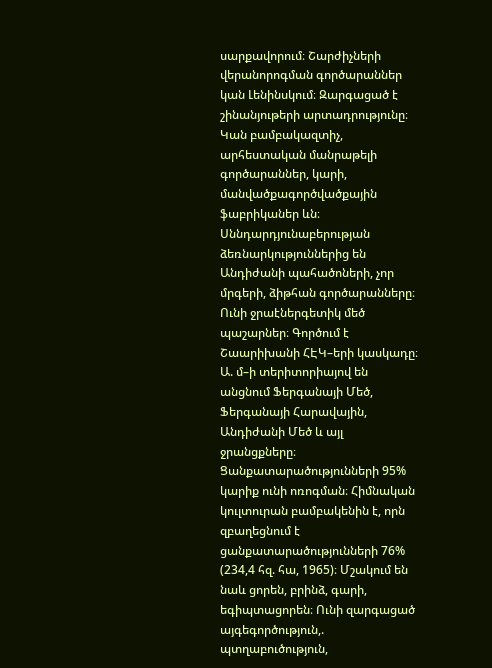սարքավորում։ Շարժիչների վերանորոգման գործարաններ կան Լենինսկում։ Զարգացած է շինանյութերի արտադրությունը։ Կան բամբակազտիչ, արհեստական մանրաթելի գործարաններ, կարի, մանվածքագործվածքային ֆաբրիկաներ ևն։ Սննդարդյունաբերության ձեռնարկություններից են Անդիժանի պահածոների, չոր մրգերի, ձիթհան գործարանները։ Ունի ջրաէներգետիկ մեծ պաշարներ։ Գործում է Շաարիխանի ՀԷԿ–երի կասկադը։ Ա. մ–ի տերիտորիայով են անցնում Ֆերգանայի Մեծ, Ֆերգանայի Հարավային, Անդիժանի Մեծ և այլ ջրանցքները։ Ցանքատարածությունների 95% կարիք ունի ոռոգման։ Հիմնական կուլտուրան բամբակենին է, որն զբաղեցնում է ցանքատարածությունների 76% (234,4 հզ. հա, 1965)։ Մշակում են նաև ցորեն, բրինձ, գարի, եգիպտացորեն։ Ունի զարգացած այգեգործություն,. պտղաբուծություն,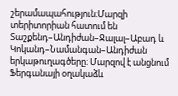շերամապահություն։Մարզի տերիտորիան հատում են Տաշքենդ–Անդիժան–Ջալալ–Աբադ և Կոկանդ–Նամանգան–Անդիժան երկաթուղագծերը։ Մարզով է անցնում Ֆերգանայի օղակաձև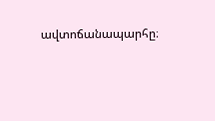ավտոճանապարհը։